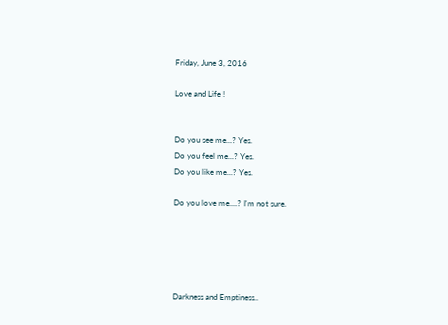Friday, June 3, 2016

Love and Life !


Do you see me...? Yes.
Do you feel me...? Yes.
Do you like me...? Yes.

Do you love me....? I'm not sure.





Darkness and Emptiness..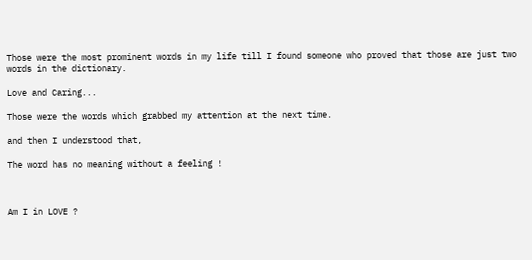Those were the most prominent words in my life till I found someone who proved that those are just two words in the dictionary.

Love and Caring...

Those were the words which grabbed my attention at the next time.

and then I understood that,

The word has no meaning without a feeling !



Am I in LOVE ?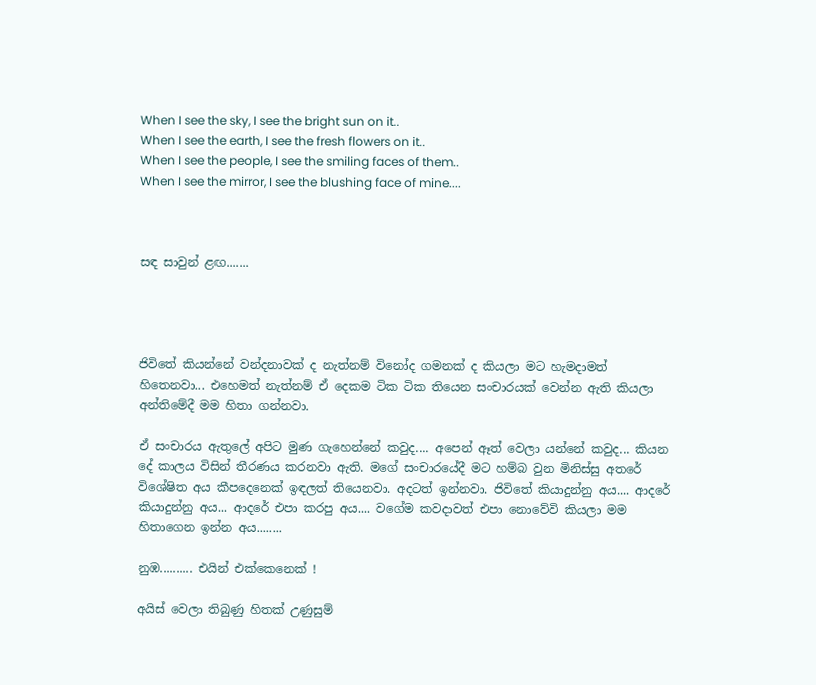When I see the sky, I see the bright sun on it..
When I see the earth, I see the fresh flowers on it..
When I see the people, I see the smiling faces of them..
When I see the mirror, I see the blushing face of mine....



සඳ සාවුන් ළඟ.......




ජිවිතේ කියන්නේ වන්දනාවක් ද නැත්නම් විනෝද ගමනක් ද කියලා මට හැමදාමත් හිතෙනවා... එහෙමත් නැත්නම් ඒ දෙකම ටික ටික තියෙන සංචාරයක් වෙන්න ඇති කියලා අන්තිමේදී මම හිතා ගන්නවා.

ඒ සංචාරය ඇතුලේ අපිට මුණ ගැහෙන්නේ කවුද.... අපෙන් ඈත් වෙලා යන්නේ කවුද... කියන දේ කාලය විසින් තීරණය කරනවා ඇති. මගේ සංචාරයේදී මට හම්බ වුන මිනිස්සු අතරේ විශේෂිත අය කීපදෙනෙක් ඉඳලත් තියෙනවා. අදටත් ඉන්නවා. ජිවිතේ කියාදුන්නු අය.... ආදරේ කියාදුන්නු අය... ආදරේ එපා කරපු අය.... වගේම කවදාවත් එපා නොවේවි කියලා මම හිතාගෙන ඉන්න අය........

නුඹ.......... එයින් එක්කෙනෙක් !

අයිස් වෙලා තිබුණු හිතක් උණුසුම්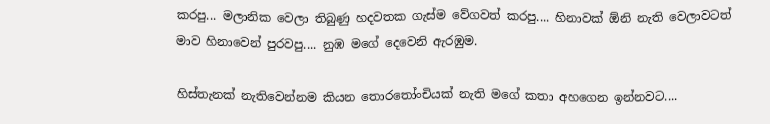කරපු... මලානික වෙලා තිබුණු හදවතක ගැස්ම වේගවත් කරපු.... හිනාවක් ඕනි නැති වෙලාවටත් මාව හිනාවෙන් පුරවපු.... නුඹ මගේ දෙවෙනි ඇරඹුම.

හිස්තැනක් නැතිවෙන්නම කියන තොරතෝංචියක් නැති මගේ කතා අහගෙන ඉන්නවට....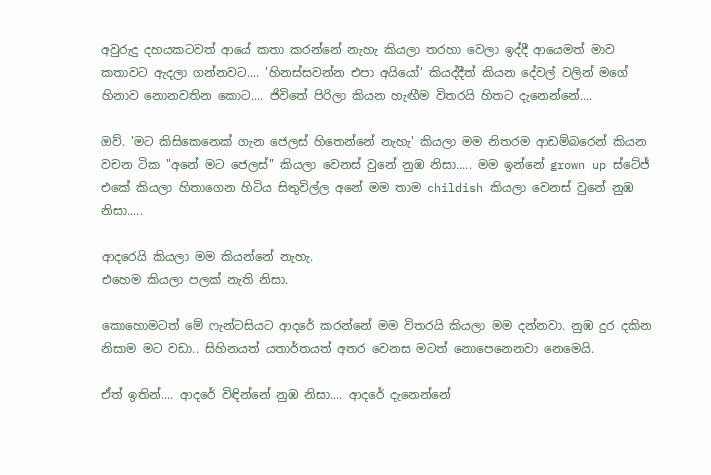අවුරුදු දහයකටවත් ආයේ කතා කරන්නේ නැහැ කියලා තරහා වෙලා ඉද්දී ආයෙමත් මාව කතාවට ඇදලා ගන්නවට.... 'හිනස්සවන්න එපා අයියෝ' කියද්දීත් කියන දේවල් වලින් මගේ හිනාව නොනවතින කොට.... ජිවිතේ පිරිලා කියන හැඟීම විතරයි හිතට දැනෙන්නේ....

ඔව්. 'මට කිසිකෙනෙක් ගැන ජෙලස් හිතෙන්නේ නැහැ' කියලා මම නිතරම ආඩම්බරෙන් කියන වචන ටික "අනේ මට ජෙලස්" කියලා වෙනස් වුනේ නුඹ නිසා..... මම ඉන්නේ grown up ස්ටේජ් එකේ කියලා හිතාගෙන හිටිය සිතුවිල්ල අනේ මම තාම childish කියලා වෙනස් වුනේ නුඹ නිසා.....

ආදරෙයි කියලා මම කියන්නේ නැහැ.
එහෙම කියලා පලක් නැති නිසා.

කොහොමටත් මේ ෆැන්ටසියට ආදරේ කරන්නේ මම විතරයි කියලා මම දන්නවා. නුඹ දුර දකින නිසාම මට වඩා.. සිහිනයත් යතාර්තයත් අතර වෙනස මටත් නොපෙනෙනවා නෙමෙයි.

ඒත් ඉතින්.... ආදරේ විඳින්නේ නුඹ නිසා.... ආදරේ දැනෙන්නේ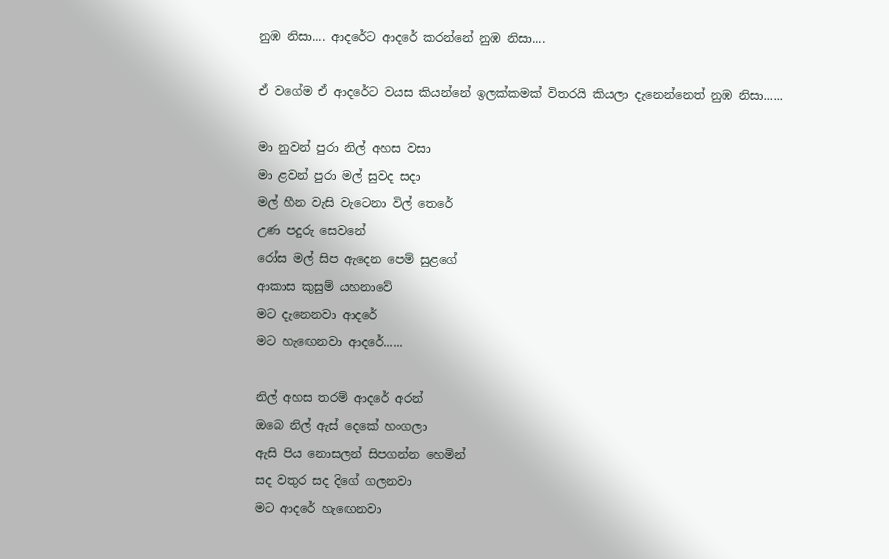නුඹ නිසා.... ආදරේට ආදරේ කරන්නේ නුඹ නිසා....

ඒ වගේම ඒ ආදරේට වයස කියන්නේ ඉලක්කමක් විතරයි කියලා දැනෙන්නෙත් නුඹ නිසා......

මා නුවන් පුරා නිල් අහස වසා
මා ළවන් පුරා මල් සුවද සදා
මල් හීන වැසි වැටෙනා විල් තෙරේ
උණ පදුරු සෙවනේ
රෝස මල් සිප ඇදෙන පෙම් සුළගේ
ආකාස කුසුම් යහනාවේ
මට දැනෙනවා ආදරේ
මට හැඟෙනවා ආදරේ......

නිල් අහස තරම් ආදරේ අරන්
ඔබෙ නිල් ඇස් දෙකේ හංගලා
ඇසි පිය නොසලන් සිපගන්න හෙමින්
සද වතුර සද දිගේ ගලනවා
මට ආදරේ හැඟෙනවා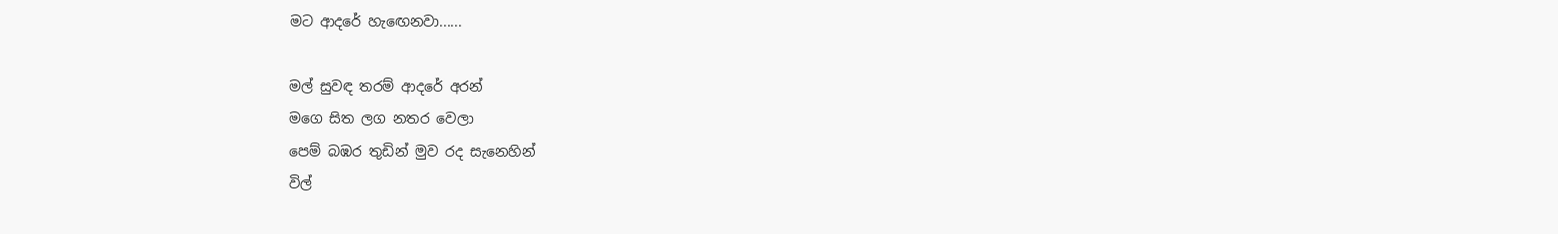මට ආදරේ හැඟෙනවා......

මල් සුවඳ තරම් ආදරේ අරන්
මගෙ සිත ලග නතර වෙලා
පෙම් බඹර තුඩින් මුව රද සැනෙහින්
විල්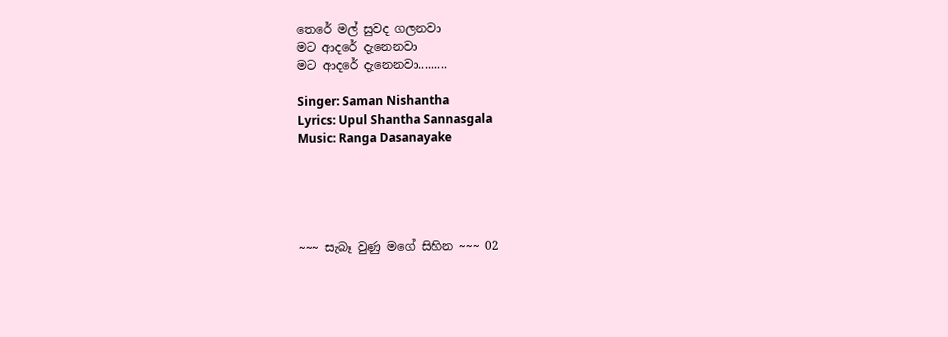තෙරේ මල් සුවද ගලනවා
මට ආදරේ දැනෙනවා
මට ආදරේ දැනෙනවා.........

Singer: Saman Nishantha
Lyrics: Upul Shantha Sannasgala
Music: Ranga Dasanayake





~~~ සැබෑ වුණු මගේ සිහින ~~~ 02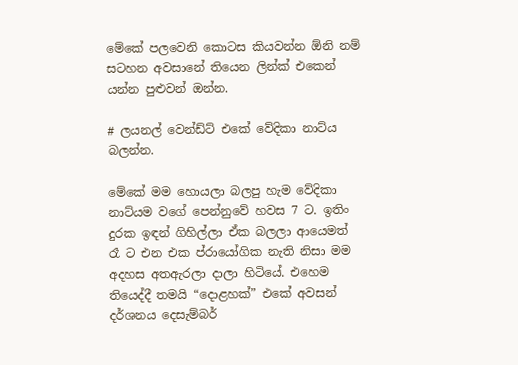මේකේ පලවෙනි කොටස කියවන්න ඕනි නම් සටහන අවසානේ තියෙන ලින්ක් එකෙන් යන්න පුළුවන් ඔන්න.

# ලයනල් වෙන්ඩ්ට් එකේ වේදිකා නාට්ය බලන්න.

මේකේ මම හොයලා බලපු හැම වේදිකා නාට්යම වගේ පෙන්නුවේ හවස 7 ට. ඉතිං දුරක ඉඳන් ගිහිල්ලා ඒක බලලා ආයෙමත් රෑ ට එන එක ප්රායෝගික නැති නිසා මම අදහස අතඇරලා දාලා හිටියේ. එහෙම තියෙද්දී තමයි “දොළහක්” එකේ අවසන් දර්ශනය දෙසැම්බර්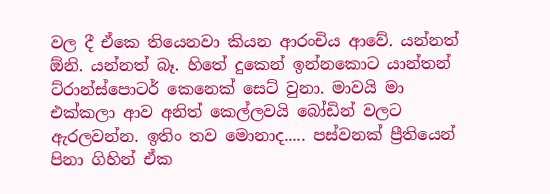වල දී ඒකෙ තියෙනවා කියන ආරංචිය ආවේ. යන්නත් ඕනි. යන්නත් බෑ. හිතේ දුකෙන් ඉන්නකොට යාන්තන් ට්රාන්ස්පොටර් කෙනෙක් සෙට් වුනා. මාවයි මා එක්කලා ආව අනිත් කෙල්ලවයි බෝඩින් වලට ඇරලවන්න. ඉතිං තව මොනාද..... පස්වනක් ප්‍රීතියෙන් පිනා ගිහින් ඒක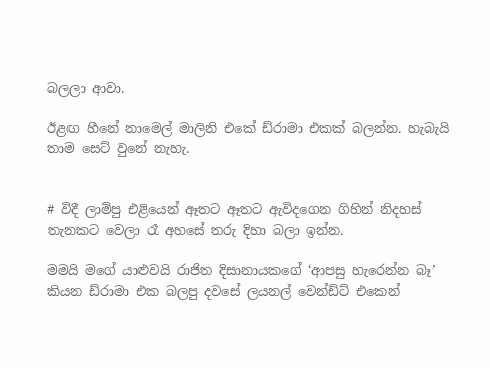බලලා ආවා.

ඊළඟ හීනේ නාමෙල් මාලිනි එකේ ඩ්රාමා එකක් බලන්න. හැබැයි තාම සෙට් වුනේ නැහැ.


# විදී ලාම්පු එළියෙන් ඈතට ඈතට ඇවිදගෙන ගිහින් නිදහස් තැනකට වෙලා රෑ අහසේ තරු දිහා බලා ඉන්න.

මමයි මගේ යාළුවයි රාජිත දිසානායකගේ ‘ආපසු හැරෙන්න බෑ’ කියන ඩ්රාමා එක බලපු දවසේ ලයනල් වෙන්ඩ්ට් එකෙන්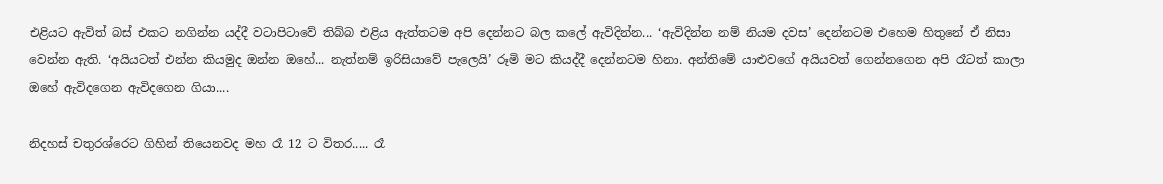එළියට ඇවිත් බස් එකට නගින්න යද්දී වටාපිටාවේ තිබ්බ එළිය ඇත්තටම අපි දෙන්නට බල කලේ ඇවිදින්න... ‘ඇවිදින්න නම් නියම දවස’ දෙන්නටම එහෙම හිතුනේ ඒ නිසා වෙන්න ඇති. ‘අයියටත් එන්න කියමුද ඔන්න ඔහේ... නැත්නම් ඉරිසියාවේ පැලෙයි’ රූමි මට කියද්දී දෙන්නටම හිනා. අන්තිමේ යාළුවගේ අයියවත් ගෙන්නගෙන අපි රෑටත් කාලා ඔහේ ඇවිදගෙන ඇවිදගෙන ගියා....

නිදහස් චතුරශ්රෙට ගිහින් තියෙනවද මහ රෑ 12 ට විතර..... රෑ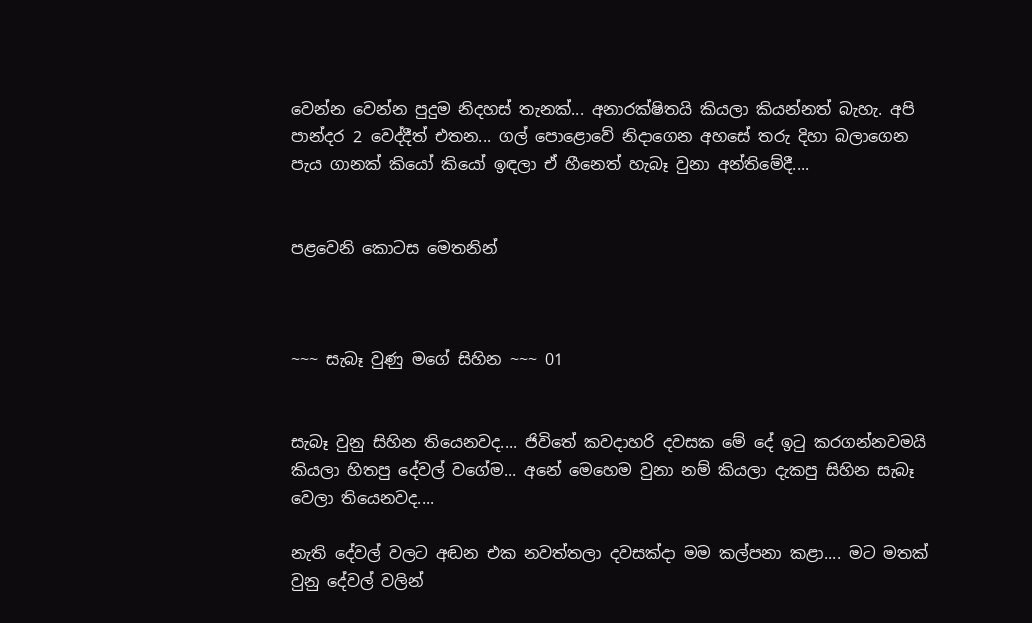වෙන්න වෙන්න පුදුම නිදහස් තැනක්... අනාරක්ෂිතයි කියලා කියන්නත් බැහැ. අපි පාන්දර 2 වෙද්දීත් එතන... ගල් පොළොවේ නිදාගෙන අහසේ තරු දිහා බලාගෙන පැය ගානක් කියෝ කියෝ ඉඳලා ඒ හීනෙත් හැබෑ වුනා අන්තිමේදී....


පළවෙනි කොටස මෙතනින්



~~~ සැබෑ වුණු මගේ සිහින ~~~ 01


සැබෑ වුනු සිහින තියෙනවද.... ජිවිතේ කවදාහරි දවසක මේ දේ ඉටු කරගන්නවමයි කියලා හිතපු දේවල් වගේම... අනේ මෙහෙම වුනා නම් කියලා දැකපු සිහින සැබෑ වෙලා තියෙනවද....

නැති දේවල් වලට අඬන එක නවත්තලා දවසක්දා මම කල්පනා කළා.... මට මතක් වුනු දේවල් වලින්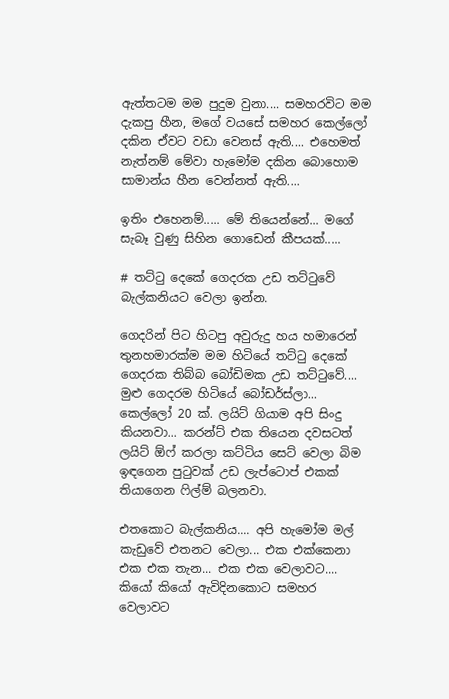ඇත්තටම මම පුදුම වුනා.... සමහරවිට මම දැකපු හීන, මගේ වයසේ සමහර කෙල්ලෝ දකින ඒවට වඩා වෙනස් ඇති.... එහෙමත් නැත්නම් මේවා හැමෝම දකින බොහොම සාමාන්ය හීන වෙන්නත් ඇති....

ඉතිං එහෙනම්..... මේ තියෙන්නේ... මගේ සැබෑ වුණු සිහින ගොඩෙන් කීපයක්.....

# තට්ටු දෙකේ ගෙදරක උඩ තට්ටුවේ බැල්කනියට වෙලා ඉන්න.

ගෙදරින් පිට හිටපු අවුරුදු හය හමාරෙන් තුනහමාරක්ම මම හිටියේ තට්ටු දෙකේ ගෙදරක තිබ්බ බෝඩිමක උඩ තට්ටුවේ.... මුළු ගෙදරම හිටියේ බෝඩර්ස්ලා... කෙල්ලෝ 20 ක්. ලයිට් ගියාම අපි සිංදු කියනවා... කරන්ට් එක තියෙන දවසටත් ලයිට් ඕෆ් කරලා කට්ටිය සෙට් වෙලා බිම ඉඳගෙන පුටුවක් උඩ ලැප්ටොප් එකක් තියාගෙන ෆිල්ම් බලනවා.

එතකොට බැල්කනිය.... අපි හැමෝම මල් කැඩුවේ එතනට වෙලා... එක එක්කෙනා එක එක තැන... එක එක වෙලාවට.... කියෝ කියෝ ඇවිදිනකොට සමහර වෙලාවට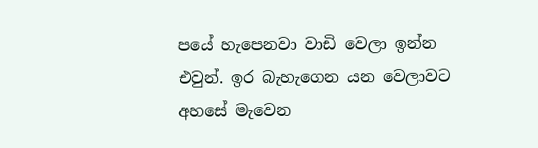පයේ හැපෙනවා වාඩි වෙලා ඉන්න එවුන්. ඉර බැහැගෙන යන වෙලාවට අහසේ මැවෙන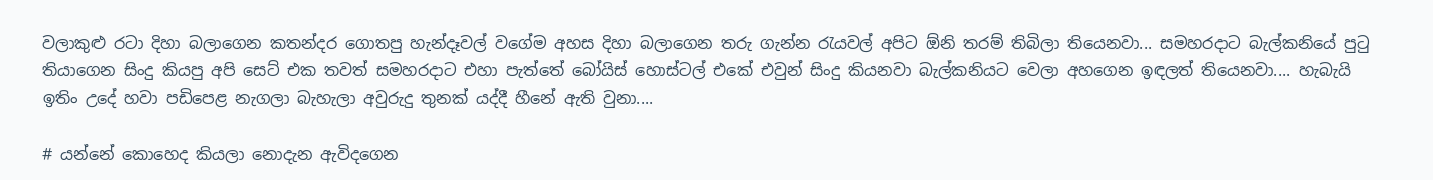වලාකුළු රටා දිහා බලාගෙන කතන්දර ගොතපු හැන්දෑවල් වගේම අහස දිහා බලාගෙන තරු ගැන්න රැයවල් අපිට ඕනි තරම් තිබිලා තියෙනවා... සමහරදාට බැල්කනියේ පුටු තියාගෙන සිංදු කියපු අපි සෙට් එක තවත් සමහරදාට එහා පැත්තේ බෝයිස් හොස්ටල් එකේ එවුන් සිංදු කියනවා බැල්කනියට වෙලා අහගෙන ඉඳලත් තියෙනවා.... හැබැයි ඉතිං උදේ හවා පඩිපෙළ නැගලා බැහැලා අවුරුදු තුනක් යද්දී හීනේ ඇති වුනා....

# යන්නේ කොහෙද කියලා නොදැන ඇවිදගෙන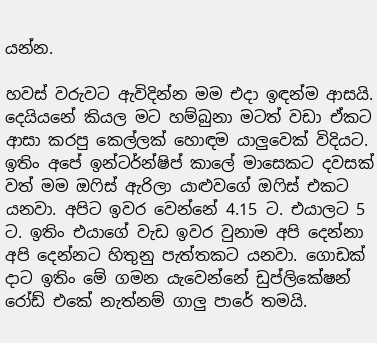යන්න.

හවස් වරුවට ඇවිදින්න මම එදා ඉඳන්ම ආසයි. දෙයියනේ කියල මට හම්බුනා මටත් වඩා ඒකට ආසා කරපු කෙල්ලක් හොඳම යාලුවෙක් විදියට. ඉතිං අපේ ඉන්ටර්න්ෂිප් කාලේ මාසෙකට දවසක් වත් මම ඔෆිස් ඇරිලා යාළුවගේ ඔෆිස් එකට යනවා. අපිට ඉවර වෙන්නේ 4.15 ට. එයාලට 5 ට. ඉතිං එයාගේ වැඩ ඉවර වුනාම අපි දෙන්නා අපි දෙන්නට හිතුනු පැත්තකට යනවා. ගොඩක් දාට ඉතිං මේ ගමන යැවෙන්නේ ඩුප්ලිකේෂන් රෝඩ් එකේ නැත්නම් ගාලු පාරේ තමයි.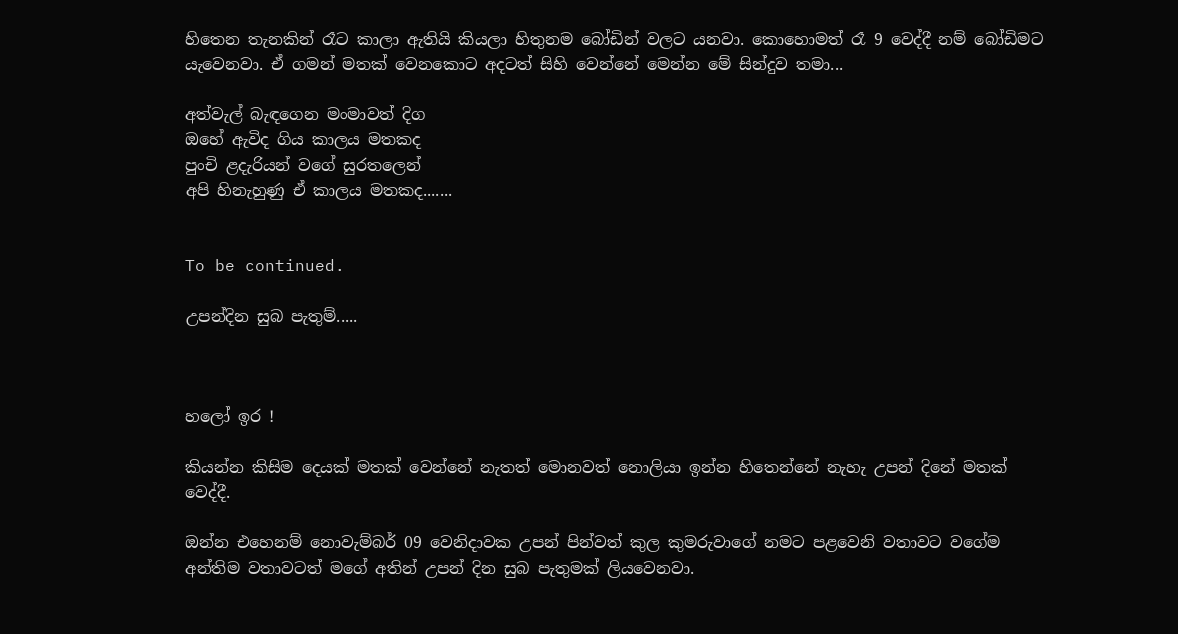හිතෙන තැනකින් රෑට කාලා ඇතියි කියලා හිතුනම බෝඩින් වලට යනවා. කොහොමත් රෑ 9 වෙද්දී නම් බෝඩිමට යැවෙනවා. ඒ ගමන් මතක් වෙනකොට අදටත් සිහි වෙන්නේ මෙන්න මේ සින්දුව තමා...

අත්වැල් බැඳගෙන මංමාවත් දිග
ඔහේ ඇවිද ගිය කාලය මතකද
පුංචි ළදැරියන් වගේ සුරතලෙන්
අපි හිනැහුණු ඒ කාලය මතකද.......


To be continued.

උපන්දින සුබ පැතුම්.....



හලෝ ඉර !

කියන්න කිසිම දෙයක් මතක් වෙන්නේ නැතත් මොනවත් නොලියා ඉන්න හිතෙන්නේ නැහැ උපන් දිනේ මතක් වෙද්දී.

ඔන්න එහෙනම් නොවැම්බර් 09 වෙනිදාවක උපන් පින්වත් කුල කුමරුවාගේ නමට පළවෙනි වතාවට වගේම අන්තිම වතාවටත් මගේ අතින් උපන් දින සුබ පැතුමක් ලියවෙනවා.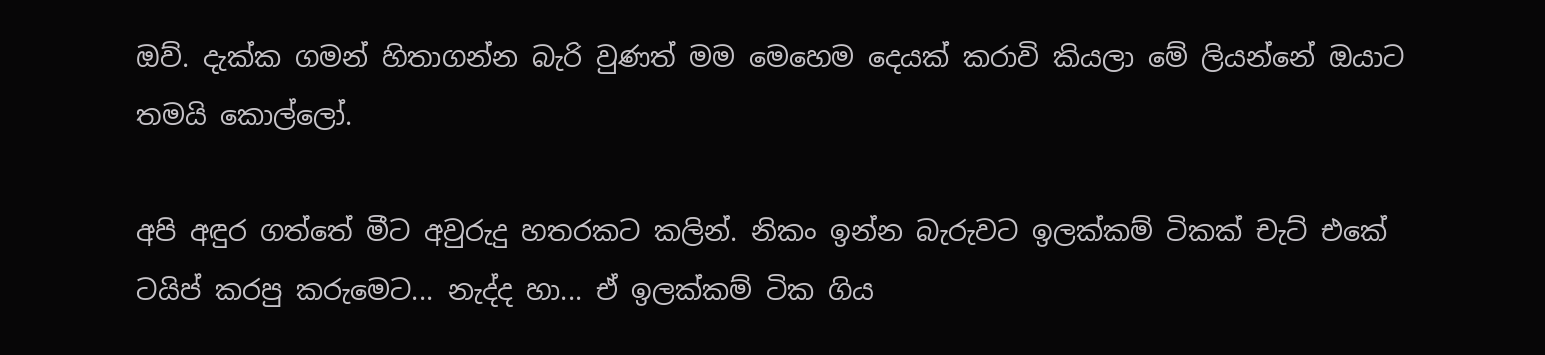ඔව්. දැක්ක ගමන් හිතාගන්න බැරි වුණත් මම මෙහෙම දෙයක් කරාවි කියලා මේ ලියන්නේ ඔයාට තමයි කොල්ලෝ.

අපි අඳුර ගත්තේ මීට අවුරුදු හතරකට කලින්. නිකං ඉන්න බැරුවට ඉලක්කම් ටිකක් චැට් එකේ ටයිප් කරපු කරුමෙට... නැද්ද හා... ඒ ඉලක්කම් ටික ගිය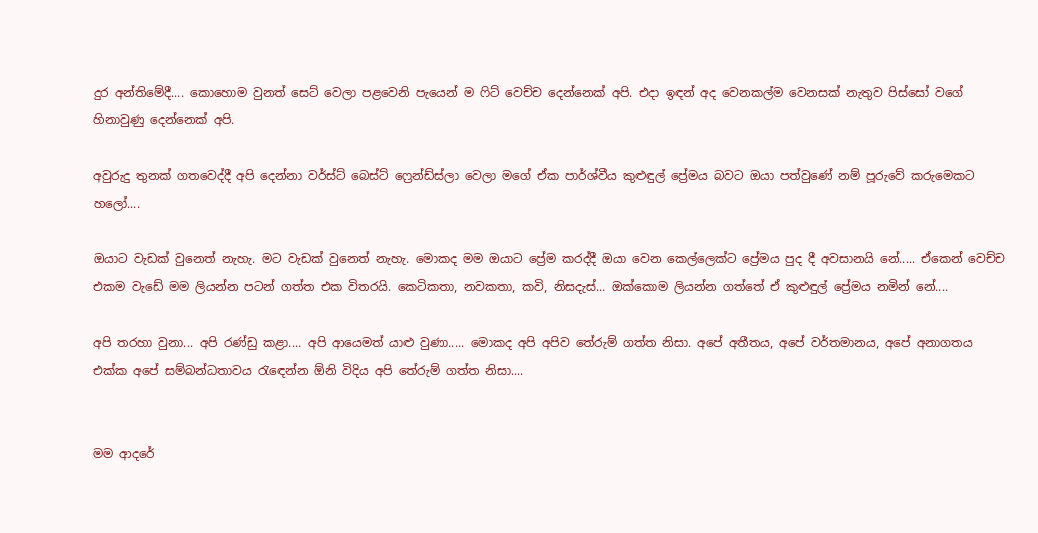දුර අන්තිමේදී.... කොහොම වුනත් සෙට් වෙලා පළවෙනි පැයෙන් ම ෆිට් වෙච්ච දෙන්නෙක් අපි. එදා ඉඳන් අද වෙනකල්ම වෙනසක් නැතුව පිස්සෝ වගේ හිනාවුණු දෙන්නෙක් අපි.

අවුරුදු තුනක් ගතවෙද්දී අපි දෙන්නා වර්ස්ට් බෙස්ට් ෆ්‍රෙන්ඩ්ස්ලා වෙලා මගේ ඒක පාර්ශ්වීය කුළුඳුල් ප්‍රේමය බවට ඔයා පත්වුණේ නම් පූරුවේ කරුමෙකට හලෝ....

ඔයාට වැඩක් වුනෙත් නැහැ. මට වැඩක් වුනෙත් නැහැ. මොකද මම ඔයාට ප්‍රේම කරද්දී ඔයා වෙන කෙල්ලෙක්ට ප්‍රේමය පුද දී අවසානයි නේ..... ඒකෙන් වෙච්ච එකම වැඩේ මම ලියන්න පටන් ගත්ත එක විතරයි. කෙටිකතා, නවකතා, කවි, නිසදැස්... ඔක්කොම ලියන්න ගත්තේ ඒ කුළුඳුල් ප්‍රේමය නමින් නේ....

අපි තරහා වුනා... අපි රණ්ඩු කළා.... අපි ආයෙමත් යාළු වුණා..... මොකද අපි අපිව තේරුම් ගත්ත නිසා. අපේ අතීතය, අපේ වර්තමානය, අපේ අනාගතය එක්ක අපේ සම්බන්ධතාවය රැඳෙන්න ඕනි විදිය අපි තේරුම් ගත්ත නිසා....


මම ආදරේ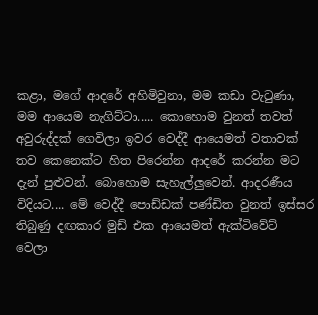කළා, මගේ ආදරේ අහිමිවුනා, මම කඩා වැටුණා, මම ආයෙම නැගිට්ටා..... කොහොම වුනත් තවත් අවුරුද්දක් ගෙවිලා ඉවර වෙද්දී ආයෙමත් වතාවක් තව කෙනෙක්ට හිත පිරෙන්න ආදරේ කරන්න මට දැන් පුළුවන්. බොහොම සැහැල්ලුවෙන්. ආදරණීය විදියට.... මේ වෙද්දී පොඩ්ඩක් පණ්ඩිත වුනත් ඉස්සර තිබුණු දඟකාර මුඩ් එක ආයෙමත් ඇක්ටිවේට් වෙලා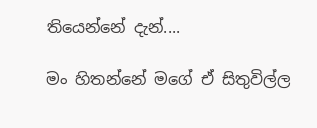තියෙන්නේ දැන්....

මං හිතන්නේ මගේ ඒ සිතුවිල්ල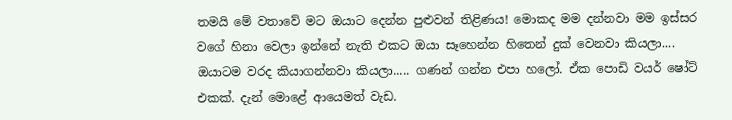තමයි මේ වතාවේ මට ඔයාට දෙන්න පුළුවන් තිළිණය! මොකද මම දන්නවා මම ඉස්සර වගේ හිනා වෙලා ඉන්නේ නැති එකට ඔයා සෑහෙන්න හිතෙන් දුක් වෙනවා කියලා.... ඔයාටම වරද කියාගන්නවා කියලා..... ගණන් ගන්න එපා හලෝ. ඒක පොඩි වයර් ෂෝට් එකක්. දැන් මොළේ ආයෙමත් වැඩ.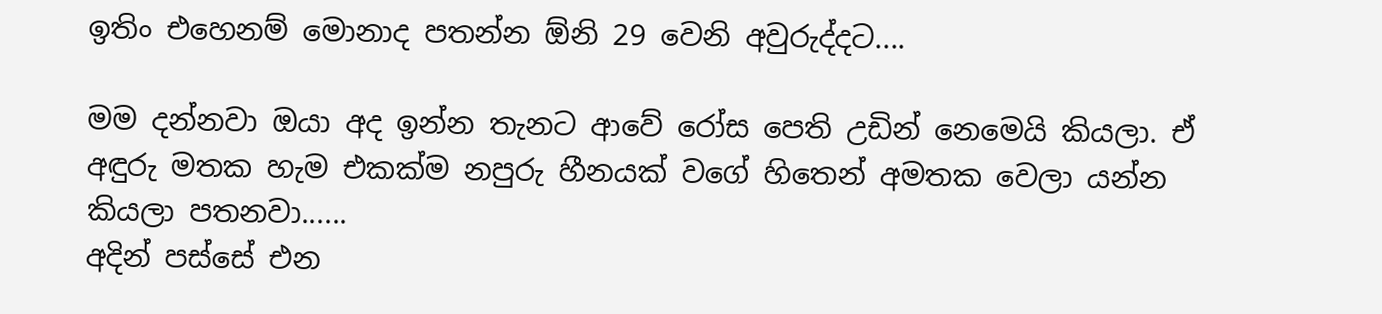ඉතිං එහෙනම් මොනාද පතන්න ඕනි 29 වෙනි අවුරුද්දට....

මම දන්නවා ඔයා අද ඉන්න තැනට ආවේ රෝස පෙති උඩින් නෙමෙයි කියලා. ඒ අඳුරු මතක හැම එකක්ම නපුරු හීනයක් වගේ හිතෙන් අමතක වෙලා යන්න කියලා පතනවා......
අදින් පස්සේ එන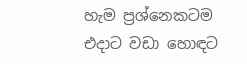හැම ප්‍රශ්නෙකටම එදාට වඩා හොඳට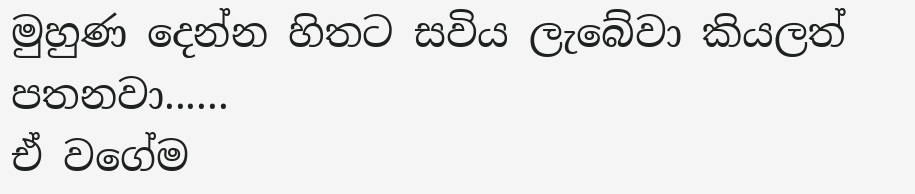මුහුණ දෙන්න හිතට සවිය ලැබේවා කියලත් පතනවා......
ඒ වගේම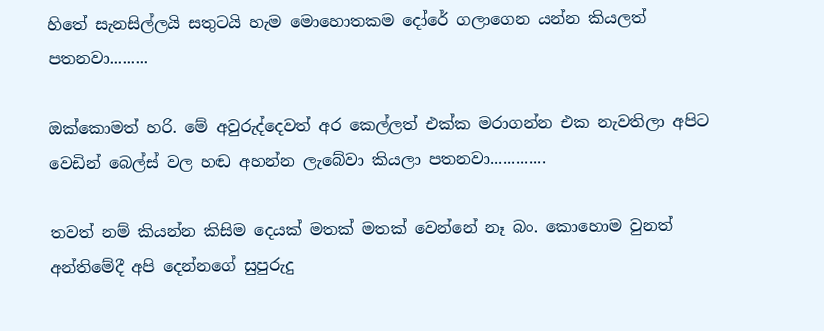හිතේ සැනසිල්ලයි සතුටයි හැම මොහොතකම දෝරේ ගලාගෙන යන්න කියලත් පතනවා.........

ඔක්කොමත් හරි. මේ අවුරුද්දෙවත් අර කෙල්ලත් එක්ක මරාගන්න එක නැවතිලා අපිට වෙඩින් බෙල්ස් වල හඬ අහන්න ලැබේවා කියලා පතනවා.............

තවත් නම් කියන්න කිසිම දෙයක් මතක් මතක් වෙන්නේ නෑ බං. කොහොම වුනත් අන්තිමේදී අපි දෙන්නගේ සුපුරුදු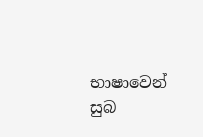භාෂාවෙන් සුබ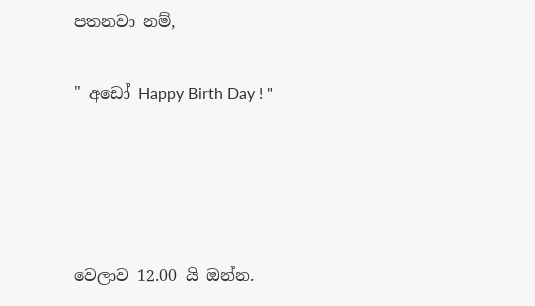පතනවා නම්,

" අඩෝ Happy Birth Day ! "




වෙලාව 12.00 යි ඔන්න.